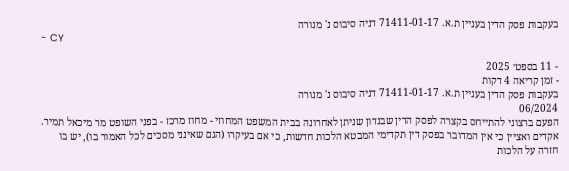בעקבות פסק הדין בעניין ת.א. 71411-01-17 דניה סיבוס נ' מנורה
- CY

- 11 בספט׳ 2025
- זמן קריאה 4 דקות
בעקבות פסק הדין בעניין ת.א. 71411-01-17 דניה סיבוס נ' מנורה
06/2024
הפעם ברצוני להתייחס בקצרה לפסק הדין שבנדון שניתן לאחרונה בבית המשפט המחוזי - מחוז מרכז - בפני השופט מר מיכאל תמיר.
אקדים ואציין כי אין המדובר בפסק דין תקדימי המבטא הלכות חדשות, כי אם בעיקרו (הגם שאינני מסכים לכל האמור בו), יש בו חזרה על הלכות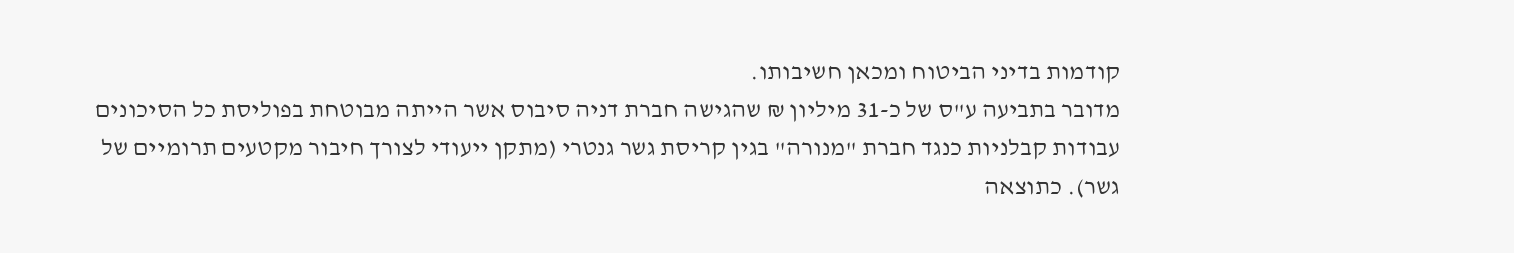קודמות בדיני הביטוח ומכאן חשיבותו.
מדובר בתביעה ע"ס של כ-31 מיליון ₪ שהגישה חברת דניה סיבוס אשר הייתה מבוטחת בפוליסת כל הסיכונים עבודות קבלניות כנגד חברת "מנורה" בגין קריסת גשר גנטרי (מתקן ייעודי לצורך חיבור מקטעים תרומיים של גשר). כתוצאה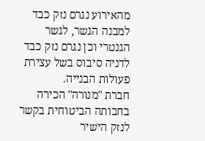מהאירוע נגרם נזק כבד למבנה הגשר, לגשר הגנטרי וכן נגרם נזק כבד לדניה סיבוס בשל עצירת פעולות הבנייה.
חברת "מנורה" הכירה בחבותה הביטוחית בקשר לנזק הישיר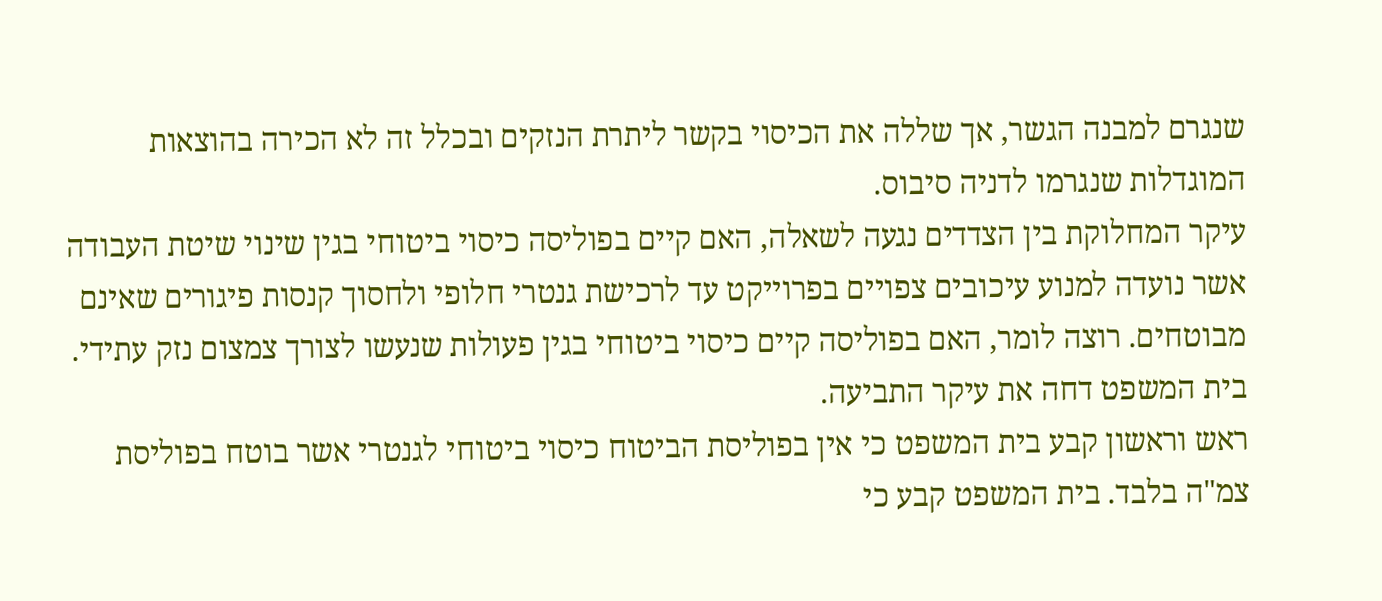שנגרם למבנה הגשר, אך שללה את הכיסוי בקשר ליתרת הנזקים ובכלל זה לא הכירה בהוצאות המוגדלות שנגרמו לדניה סיבוס.
עיקר המחלוקת בין הצדדים נגעה לשאלה, האם קיים בפוליסה כיסוי ביטוחי בגין שינוי שיטת העבודה אשר נועדה למנוע עיכובים צפויים בפרוייקט עד לרכישת גנטרי חלופי ולחסוך קנסות פיגורים שאינם מבוטחים. רוצה לומר, האם בפוליסה קיים כיסוי ביטוחי בגין פעולות שנעשו לצורך צמצום נזק עתידי.
בית המשפט דחה את עיקר התביעה.
ראש וראשון קבע בית המשפט כי אין בפוליסת הביטוח כיסוי ביטוחי לגנטרי אשר בוטח בפוליסת צמ"ה בלבד. בית המשפט קבע כי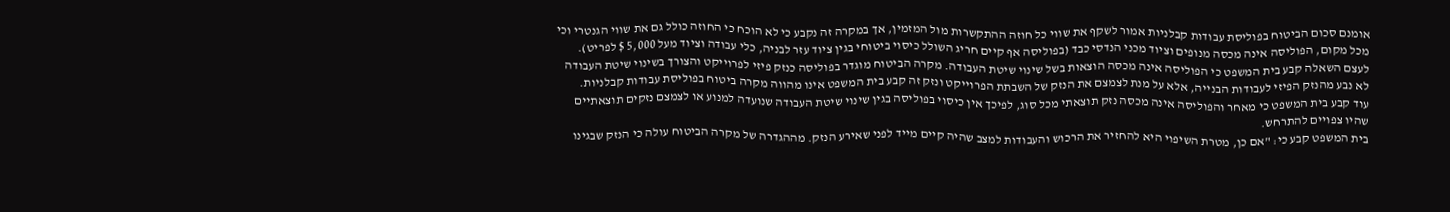אומנם סכום הביטוח בפוליסת עבודות קבלניות אמור לשקף את שווי כל חוזה ההתקשרות מול המזמין, אך במקרה זה נקבע כי לא הוכח כי החוזה כולל גם את שווי הגנטרי וכי מכל מקום, הפוליסה אינה מכסה מנופים וציוד מכני הנדסי כבד (בפוליסה אף קיים חריג השולל כיסוי ביטוחי בגין ציוד עזר לבניה, כלי עבודה וציוד מעל 5,000 $ לפריט).
לעצם השאלה קבע בית המשפט כי הפוליסה אינה מכסה הוצאות בשל שינוי שיטת העבודה. מקרה הביטוח מוגדר בפוליסה כנזק פיזי לפרוייקט והצורך בשינוי שיטת העבודה לא נבע מהנזק הפיזי לעבודות הבנייה, אלא על מנת לצמצם את הנזק של השבתת הפרוייקט ונזק זה קבע בית המשפט אינו מהווה מקרה ביטוח בפוליסת עבודות קבלניות.
עוד קבע בית המשפט כי מאחר והפוליסה אינה מכסה נזק תוצאתי מכל סוג, לפיכך אין כיסוי בפוליסה בגין שינוי שיטת העבודה שנועדה למנוע או לצמצם נזקים תוצאתיים שהיו צפויים להתרחש.
בית המשפט קבע כי: "אם כן, מטרת השיפוי היא להחזיר את הרכוש והעבודות למצב שהיה קיים מייד לפני שאירע הנזק. מההגדרה של מקרה הביטוח עולה כי הנזק שבגינו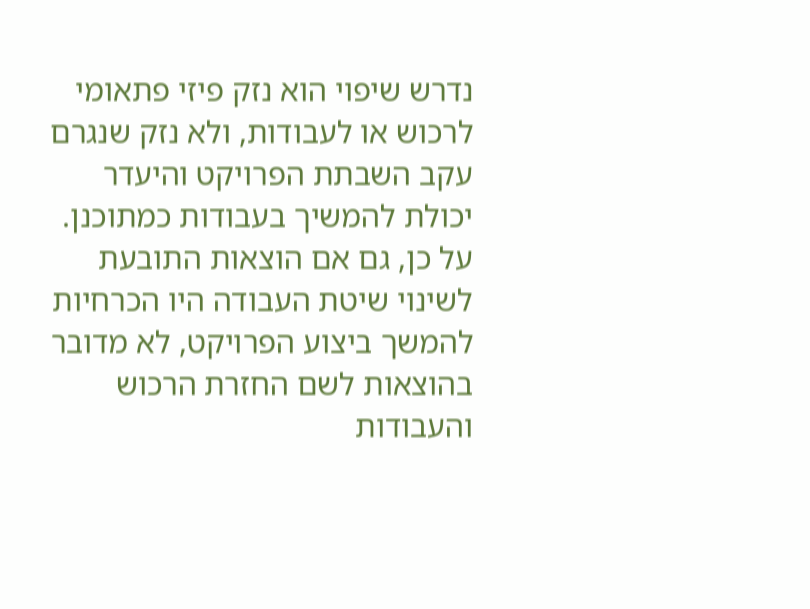נדרש שיפוי הוא נזק פיזי פתאומי לרכוש או לעבודות, ולא נזק שנגרם עקב השבתת הפרויקט והיעדר יכולת להמשיך בעבודות כמתוכנן. על כן, גם אם הוצאות התובעת לשינוי שיטת העבודה היו הכרחיות להמשך ביצוע הפרויקט, לא מדובר בהוצאות לשם החזרת הרכוש והעבודות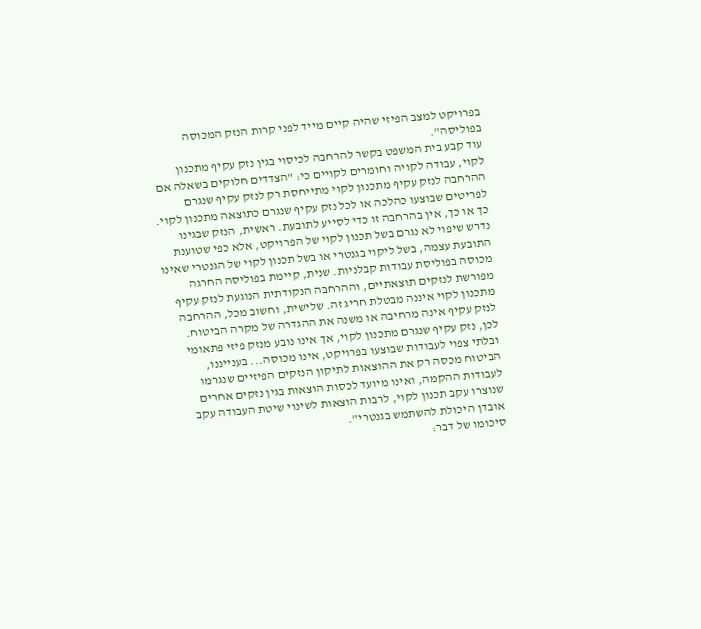בפרויקט למצב הפיזי שהיה קיים מייד לפני קרות הנזק המכוסה בפוליסה".
עוד קבע בית המשפט בקשר להרחבה לכיסוי בגין נזק עקיף מתכנון לקוי, עבודה לקויה וחומרים לקויים כי: "הצדדים חלוקים בשאלה אם ההרחבה לנזק עקיף מתכנון לקוי מתייחסת רק לנזק עקיף שנגרם לפריטים שבוצעו כהלכה או לכל נזק עקיף שנגרם כתוצאה מתכנון לקוי. כך או כך, אין בהרחבה זו כדי לסייע לתובעת. ראשית, הנזק שבגינו נדרש שיפוי לא נגרם בשל תכנון לקוי של הפרויקט, אלא כפי שטוענת התובעת עצמה, בשל ליקוי בגנטרי או בשל תכנון לקוי של הגנטרי שאינו מכוסה בפוליסת עבודות קבלניות. שנית, קיימת בפוליסה החרגה מפורשת לנזקים תוצאתיים, וההרחבה הנקודתית הנוגעת לנזק עקיף מתכנון לקוי איננה מבטלת חריג זה. שלישית, וחשוב מכל, ההרחבה לנזק עקיף אינה מרחיבה או משנה את ההגדרה של מקרה הביטוח. לכן, נזק עקיף שנגרם מתכנון לקוי, אך אינו נובע מנזק פיזי פתאומי ובלתי צפוי לעבודות שבוצעו בפרויקט, אינו מכוסה... בענייננו, הביטוח מכסה רק את ההוצאות לתיקון הנזקים הפיזיים שנגרמו לעבודות ההקמה, ואינו מיועד לכסות הוצאות בגין נזקים אחרים שנוצרו עקב תכנון לקוי, לרבות הוצאות לשינוי שיטת העבודה עקב אובדן היכולת להשתמש בגנטרי".
סיכומו של דבר: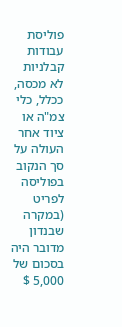פוליסת עבודות קבלניות לא מכסה, ככלל, כלי צמ"ה או ציוד אחר העולה על סך הנקוב בפוליסה לפריט (במקרה שבנדון מדובר היה בסכום של 5,000 $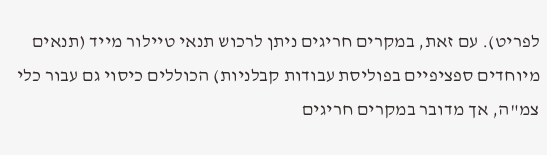לפריט). עם זאת, במקרים חריגים ניתן לרכוש תנאי טיילור מייד (תנאים מיוחדים ספציפיים בפוליסת עבודות קבלניות) הכוללים כיסוי גם עבור כלי צמ"ה, אך מדובר במקרים חריגים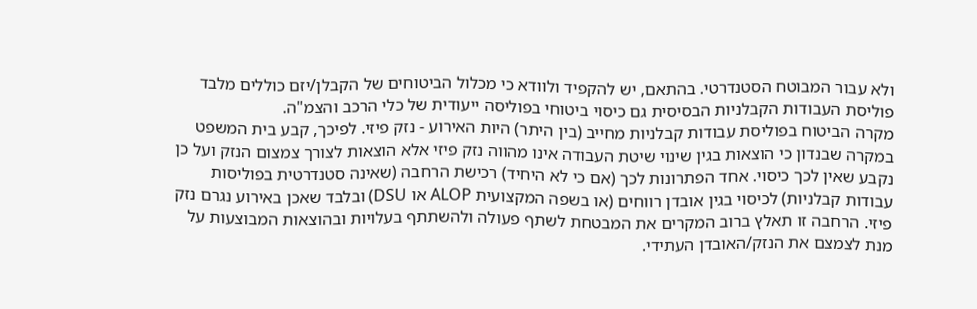ולא עבור המבוטח הסטנדרטי. בהתאם, יש להקפיד ולוודא כי מכלול הביטוחים של הקבלן/יזם כוללים מלבד פוליסת העבודות הקבלניות הבסיסית גם כיסוי ביטוחי בפוליסה ייעודית של כלי הרכב והצמ"ה.
מקרה הביטוח בפוליסת עבודות קבלניות מחייב (בין היתר) היות האירוע - נזק פיזי. לפיכך, קבע בית המשפט במקרה שבנדון כי הוצאות בגין שינוי שיטת העבודה אינו מהווה נזק פיזי אלא הוצאות לצורך צמצום הנזק ועל כן נקבע שאין לכך כיסוי. אחד הפתרונות לכך (אם כי לא היחיד) רכישת הרחבה (שאינה סטנדרטית בפוליסות עבודות קבלניות) לכיסוי בגין אובדן רווחים (או בשפה המקצועית ALOP או DSU) ובלבד שאכן באירוע נגרם נזק פיזי. הרחבה זו תאלץ ברוב המקרים את המבטחת לשתף פעולה ולהשתתף בעלויות ובהוצאות המבוצעות על מנת לצמצם את הנזק/האובדן העתידי.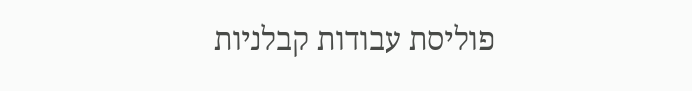פוליסת עבודות קבלניות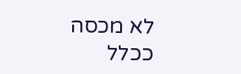לא מכסה ככלל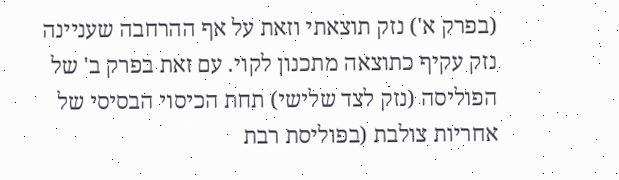(בפרק א') נזק תוצאתי וזאת על אף ההרחבה שעניינה נזק עקיף כתוצאה מתכנון לקוי. עם זאת בפרק ב' של הפוליסה (נזק לצד שלישי) תחת הכיסוי הבסיסי של אחריות צולבת (בפוליסת רבת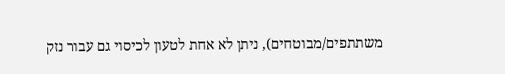משתתפים/מבוטחים), ניתן לא אחת לטעון לכיסוי גם עבור נזק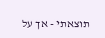תוצאתי - אך על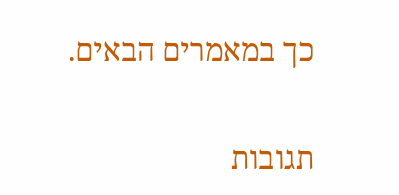כך במאמרים הבאים.


תגובות